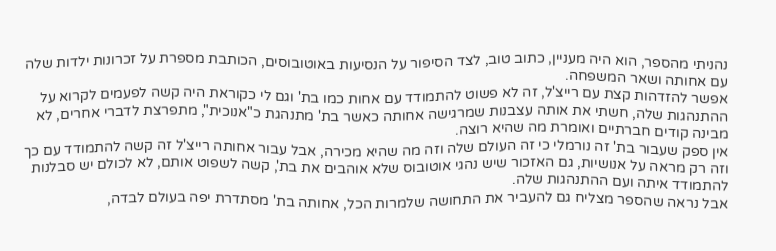נהניתי מהספר, הוא היה מעניין, כתוב טוב, לצד הסיפור על הנסיעות באוטובוסים, הכותבת מספרת על זכרונות ילדות שלה עם אחותה ושאר המשפחה.
אפשר להזדהות קצת עם רייצ'ל, זה לא פשוט להתמודד עם אחות כמו בת' וגם לי כקוראת היה קשה לפעמים לקרוא על ההתנהגות שלה, חשתי את אותה עצבנות שמרגישה אחותה כאשר בת' מתנהגת כ"אנוכית", מתפרצת לדברי אחרים, לא מבינה קודים חברתיים ואומרת מה שהיא רוצה.
אין ספק שעבור בת' זה נורמלי כי זה העולם שלה וזה מה שהיא מכירה, אבל עבור אחותה רייצ'ל זה קשה להתמודד עם כך וזה רק מראה על אנושיות, גם האזכור שיש נהגי אוטובוס שלא אוהבים את בת', קשה לשפוט אותם, לא לכולם יש סבלנות להתמודד איתה ועם ההתנהגות שלה.
אבל נראה שהספר מצליח גם להעביר את התחושה שלמרות הכל, אחותה בת' מסתדרת יפה בעולם לבדה,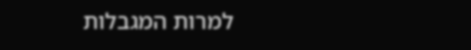למרות המגבלות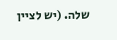שלה. (יש לציין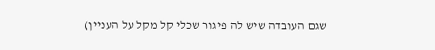שגם העובדה שיש לה פיגור שכלי קל מקל על העניין)